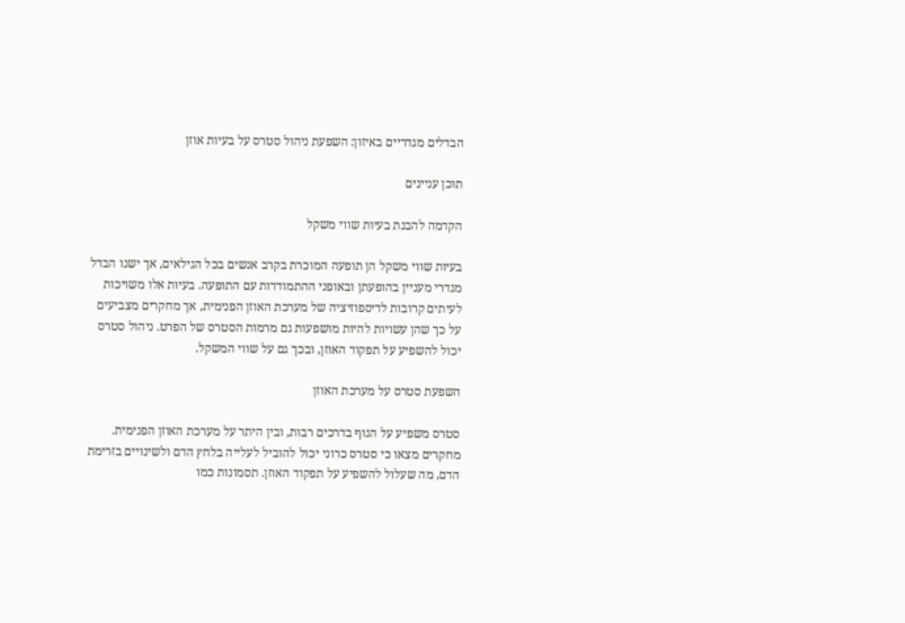הבדלים מגדריים באיזון: השפעת ניהול סטרס על בעיות אוזן

תוכן עניינים

הקדמה להבנת בעיות שווי משקל

בעיות שווי משקל הן תופעה המוכרת בקרב אנשים בכל הגילאים, אך ישנו הבדל מגדרי מעניין בהופעתן ובאופני ההתמודדות עם התופעה. בעיות אלו משויכות לעיתים קרובות לדיספוזיציה של מערכת האוזן הפנימית, אך מחקרים מצביעים על כך שהן עשויות להיות מושפעות גם מרמות הסטרס של הפרט. ניהול סטרס יכול להשפיע על תפקוד האוזן, ובכך גם על שווי המשקל.

השפעת סטרס על מערכת האוזן

סטרס משפיע על הגוף בדרכים רבות, ובין היתר על מערכת האוזן הפנימית. מחקרים מצאו כי סטרס כרוני יכול להוביל לעלייה בלחץ הדם ולשינויים בזרימת הדם, מה שעלול להשפיע על תפקוד האוזן. תסמונות כמו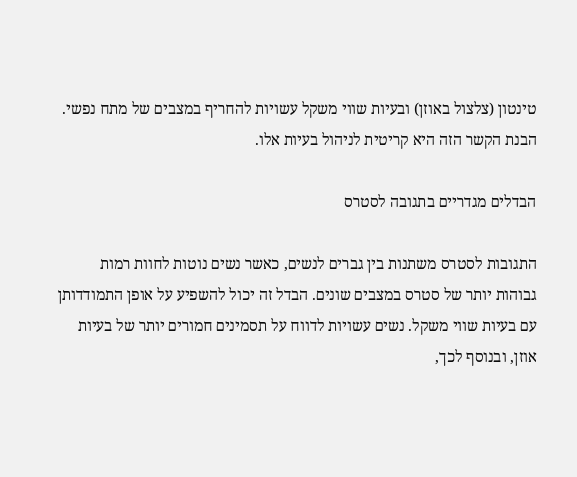טינטון (צלצול באוזן) ובעיות שווי משקל עשויות להחריף במצבים של מתח נפשי. הבנת הקשר הזה היא קריטית לניהול בעיות אלו.

הבדלים מגדריים בתגובה לסטרס

התגובות לסטרס משתנות בין גברים לנשים, כאשר נשים נוטות לחוות רמות גבוהות יותר של סטרס במצבים שונים. הבדל זה יכול להשפיע על אופן התמודדותן עם בעיות שווי משקל. נשים עשויות לדווח על תסמינים חמורים יותר של בעיות אוזן, ובנוסף לכך,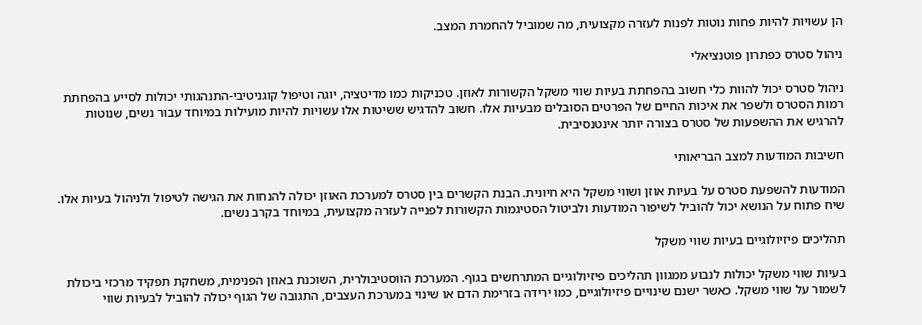הן עשויות להיות פחות נוטות לפנות לעזרה מקצועית, מה שמוביל להחמרת המצב.

ניהול סטרס כפתרון פוטנציאלי

ניהול סטרס יכול להוות כלי חשוב בהפחתת בעיות שווי משקל הקשורות לאוזן. טכניקות כמו מדיטציה, יוגה וטיפול קוגניטיבי-התנהגותי יכולות לסייע בהפחתת רמות הסטרס ולשפר את איכות החיים של הפרטים הסובלים מבעיות אלו. חשוב להדגיש ששיטות אלו עשויות להיות מועילות במיוחד עבור נשים, שנוטות להרגיש את ההשפעות של סטרס בצורה יותר אינטנסיבית.

חשיבות המודעות למצב הבריאותי

המודעות להשפעת סטרס על בעיות אוזן ושווי משקל היא חיונית. הבנת הקשרים בין סטרס למערכת האוזן יכולה להנחות את הגישה לטיפול ולניהול בעיות אלו. שיח פתוח על הנושא יכול להוביל לשיפור המודעות ולביטול הסטיגמות הקשורות לפנייה לעזרה מקצועית, במיוחד בקרב נשים.

תהליכים פיזיולוגיים בעיות שווי משקל

בעיות שווי משקל יכולות לנבוע ממגוון תהליכים פיזיולוגיים המתרחשים בגוף. המערכת הווסטיבולרית, השוכנת באוזן הפנימית, משחקת תפקיד מרכזי ביכולת לשמור על שווי משקל. כאשר ישנם שינויים פיזיולוגיים, כמו ירידה בזרימת הדם או שינוי במערכת העצבים, התגובה של הגוף יכולה להוביל לבעיות שווי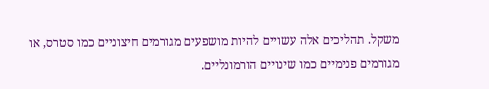משקל. תהליכים אלה עשויים להיות מושפעים מגורמים חיצוניים כמו סטרס, או מגורמים פנימיים כמו שינויים הורמונליים.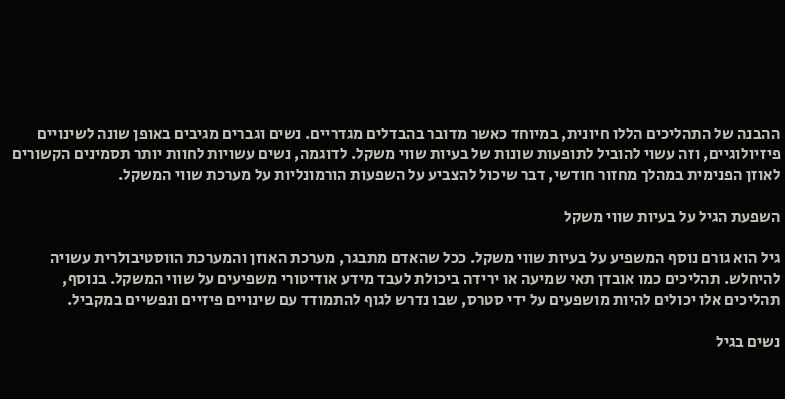ההבנה של התהליכים הללו חיונית, במיוחד כאשר מדובר בהבדלים מגדריים. נשים וגברים מגיבים באופן שונה לשינויים פיזיולוגיים, וזה עשוי להוביל לתופעות שונות של בעיות שווי משקל. לדוגמה, נשים עשויות לחוות יותר תסמינים הקשורים לאוזן הפנימית במהלך מחזור חודשי, דבר שיכול להצביע על השפעות הורמונליות על מערכת שווי המשקל.

השפעת הגיל על בעיות שווי משקל

גיל הוא גורם נוסף המשפיע על בעיות שווי משקל. ככל שהאדם מתבגר, מערכת האוזן והמערכת הווסטיבולרית עשויה להיחלש. תהליכים כמו אובדן תאי שמיעה או ירידה ביכולת לעבד מידע אודיטורי משפיעים על שווי המשקל. בנוסף, תהליכים אלו יכולים להיות מושפעים על ידי סטרס, שבו נדרש לגוף להתמודד עם שינויים פיזיים ונפשיים במקביל.

נשים בגיל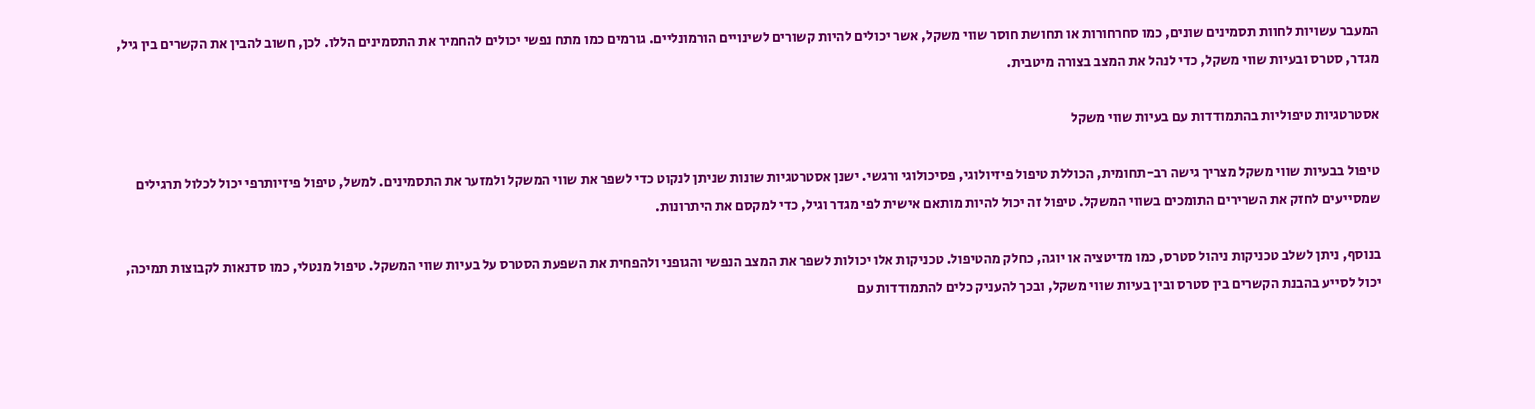המעבר עשויות לחוות תסמינים שונים, כמו סחרחורות או תחושת חוסר שווי משקל, אשר יכולים להיות קשורים לשינויים הורמונליים. גורמים כמו מתח נפשי יכולים להחמיר את התסמינים הללו. לכן, חשוב להבין את הקשרים בין גיל, מגדר, סטרס ובעיות שווי משקל, כדי לנהל את המצב בצורה מיטבית.

אסטרטגיות טיפוליות בהתמודדות עם בעיות שווי משקל

טיפול בבעיות שווי משקל מצריך גישה רב-תחומית, הכוללת טיפול פיזיולוגי, פסיכולוגי ורגשי. ישנן אסטרטגיות שונות שניתן לנקוט כדי לשפר את שווי המשקל ולמזער את התסמינים. למשל, טיפול פיזיותרפי יכול לכלול תרגילים שמסייעים לחזק את השרירים התומכים בשווי המשקל. טיפול זה יכול להיות מותאם אישית לפי מגדר וגיל, כדי למקסם את היתרונות.

בנוסף, ניתן לשלב טכניקות ניהול סטרס, כמו מדיטציה או יוגה, כחלק מהטיפול. טכניקות אלו יכולות לשפר את המצב הנפשי והגופני ולהפחית את השפעת הסטרס על בעיות שווי המשקל. טיפול מנטלי, כמו סדנאות לקבוצות תמיכה, יכול לסייע בהבנת הקשרים בין סטרס ובין בעיות שווי משקל, ובכך להעניק כלים להתמודדות עם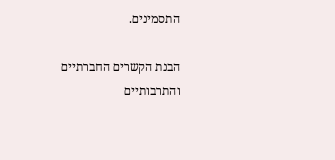התסמינים.

הבנת הקשרים החברתיים והתרבותיים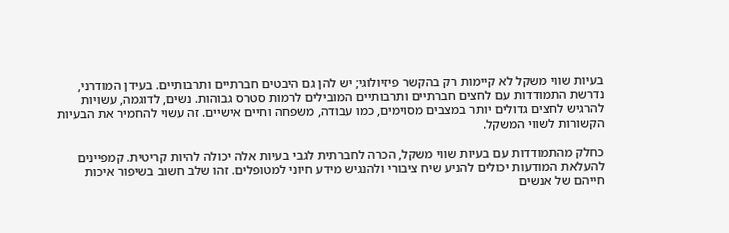בעיות שווי משקל לא קיימות רק בהקשר פיזיולוגי; יש להן גם היבטים חברתיים ותרבותיים. בעידן המודרני, נדרשת התמודדות עם לחצים חברתיים ותרבותיים המובילים לרמות סטרס גבוהות. נשים, לדוגמה, עשויות להרגיש לחצים גדולים יותר במצבים מסוימים, כמו עבודה, משפחה וחיים אישיים. זה עשוי להחמיר את הבעיות הקשורות לשווי המשקל.

כחלק מהתמודדות עם בעיות שווי משקל, הכרה לחברתית לגבי בעיות אלה יכולה להיות קריטית. קמפיינים להעלאת המודעות יכולים להניע שיח ציבורי ולהנגיש מידע חיוני למטופלים. זהו שלב חשוב בשיפור איכות חייהם של אנשים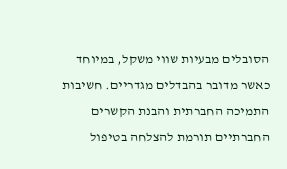הסובלים מבעיות שווי משקל, במיוחד כאשר מדובר בהבדלים מגדריים. חשיבות התמיכה החברתית והבנת הקשרים החברתיים תורמת להצלחה בטיפול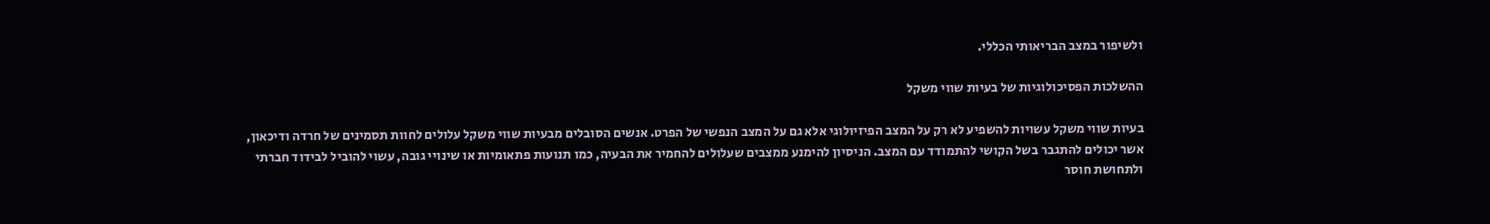ולשיפור במצב הבריאותי הכללי.

ההשלכות הפסיכולוגיות של בעיות שווי משקל

בעיות שווי משקל עשויות להשפיע לא רק על המצב הפיזיולוגי אלא גם על המצב הנפשי של הפרט. אנשים הסובלים מבעיות שווי משקל עלולים לחוות תסמינים של חרדה ודיכאון, אשר יכולים להתגבר בשל הקושי להתמודד עם המצב. הניסיון להימנע ממצבים שעלולים להחמיר את הבעיה, כמו תנועות פתאומיות או שינויי גובה, עשוי להוביל לבידוד חברתי ולתחושת חוסר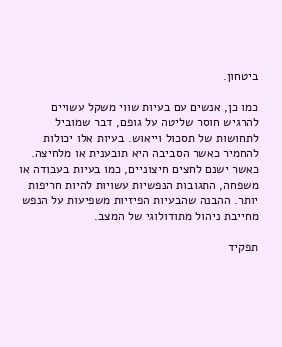ביטחון.

כמו כן, אנשים עם בעיות שווי משקל עשויים להרגיש חוסר שליטה על גופם, דבר שמוביל לתחושות של תסכול וייאוש. בעיות אלו יכולות להחמיר כאשר הסביבה היא תובענית או מלחיצה. כאשר ישנם לחצים חיצוניים, כמו בעיות בעבודה או משפחה, התגובות הנפשיות עשויות להיות חריפות יותר. ההבנה שהבעיות הפיזיות משפיעות על הנפש מחייבת ניהול מתודולוגי של המצב.

תפקיד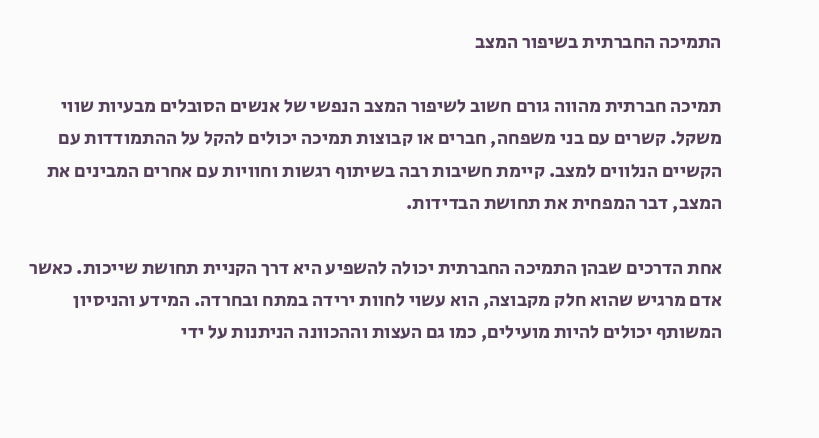התמיכה החברתית בשיפור המצב

תמיכה חברתית מהווה גורם חשוב לשיפור המצב הנפשי של אנשים הסובלים מבעיות שווי משקל. קשרים עם בני משפחה, חברים או קבוצות תמיכה יכולים להקל על ההתמודדות עם הקשיים הנלווים למצב. קיימת חשיבות רבה בשיתוף רגשות וחוויות עם אחרים המבינים את המצב, דבר המפחית את תחושת הבדידות.

אחת הדרכים שבהן התמיכה החברתית יכולה להשפיע היא דרך הקניית תחושת שייכות. כאשר אדם מרגיש שהוא חלק מקבוצה, הוא עשוי לחוות ירידה במתח ובחרדה. המידע והניסיון המשותף יכולים להיות מועילים, כמו גם העצות וההכוונה הניתנות על ידי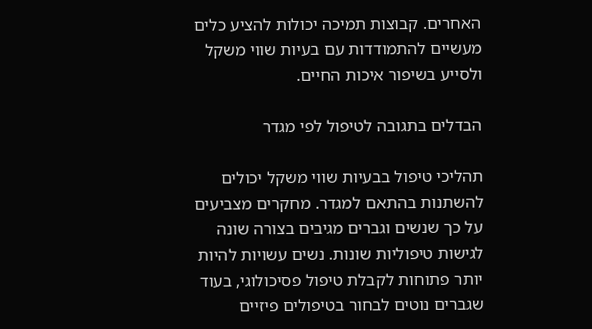האחרים. קבוצות תמיכה יכולות להציע כלים מעשיים להתמודדות עם בעיות שווי משקל ולסייע בשיפור איכות החיים.

הבדלים בתגובה לטיפול לפי מגדר

תהליכי טיפול בבעיות שווי משקל יכולים להשתנות בהתאם למגדר. מחקרים מצביעים על כך שנשים וגברים מגיבים בצורה שונה לגישות טיפוליות שונות. נשים עשויות להיות יותר פתוחות לקבלת טיפול פסיכולוגי, בעוד שגברים נוטים לבחור בטיפולים פיזיים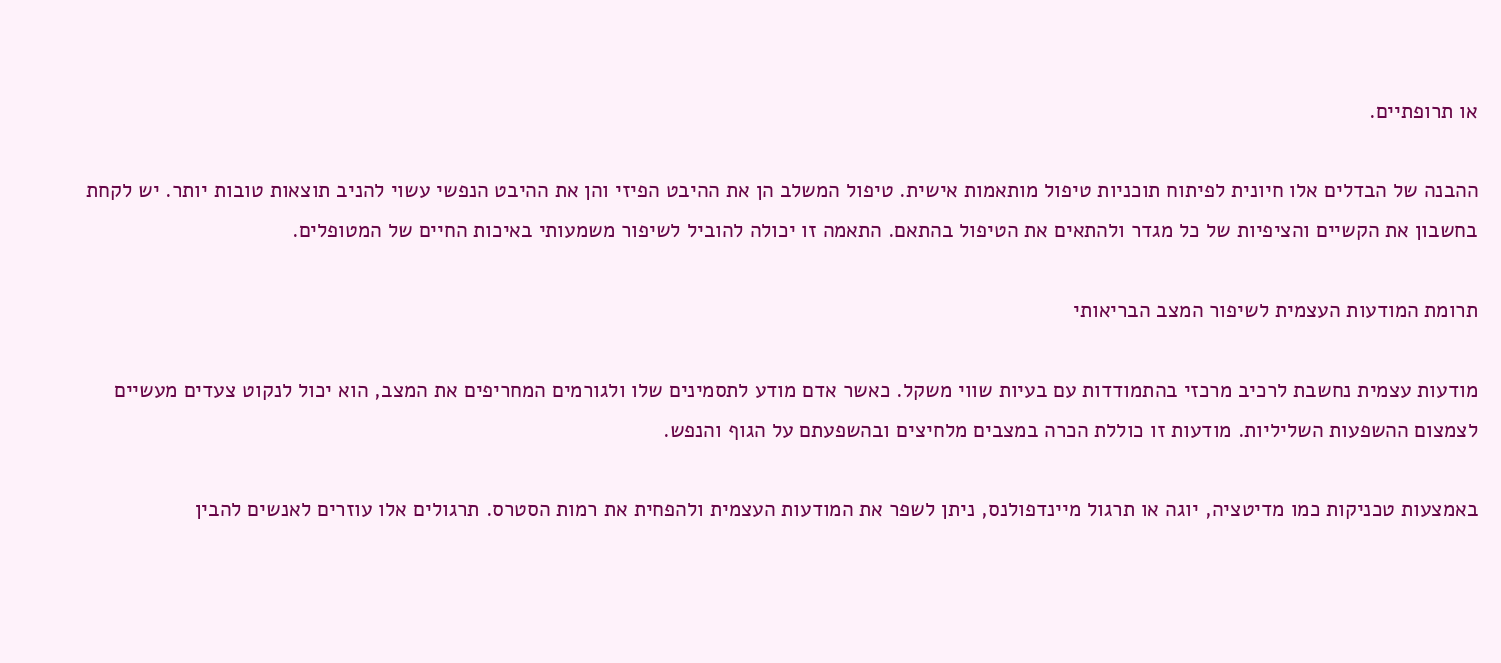או תרופתיים.

ההבנה של הבדלים אלו חיונית לפיתוח תוכניות טיפול מותאמות אישית. טיפול המשלב הן את ההיבט הפיזי והן את ההיבט הנפשי עשוי להניב תוצאות טובות יותר. יש לקחת בחשבון את הקשיים והציפיות של כל מגדר ולהתאים את הטיפול בהתאם. התאמה זו יכולה להוביל לשיפור משמעותי באיכות החיים של המטופלים.

תרומת המודעות העצמית לשיפור המצב הבריאותי

מודעות עצמית נחשבת לרכיב מרכזי בהתמודדות עם בעיות שווי משקל. כאשר אדם מודע לתסמינים שלו ולגורמים המחריפים את המצב, הוא יכול לנקוט צעדים מעשיים לצמצום ההשפעות השליליות. מודעות זו כוללת הכרה במצבים מלחיצים ובהשפעתם על הגוף והנפש.

באמצעות טכניקות כמו מדיטציה, יוגה או תרגול מיינדפולנס, ניתן לשפר את המודעות העצמית ולהפחית את רמות הסטרס. תרגולים אלו עוזרים לאנשים להבין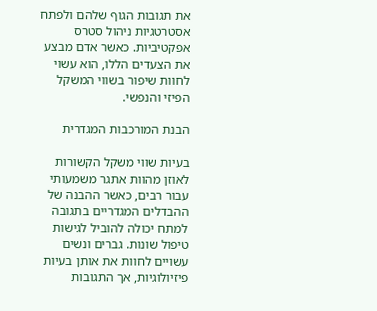את תגובות הגוף שלהם ולפתח אסטרטגיות ניהול סטרס אפקטיביות. כאשר אדם מבצע את הצעדים הללו, הוא עשוי לחוות שיפור בשווי המשקל הפיזי והנפשי.

הבנת המורכבות המגדרית

בעיות שווי משקל הקשורות לאוזן מהוות אתגר משמעותי עבור רבים, כאשר ההבנה של ההבדלים המגדריים בתגובה למתח יכולה להוביל לגישות טיפול שונות. גברים ונשים עשויים לחוות את אותן בעיות פיזיולוגיות, אך התגובות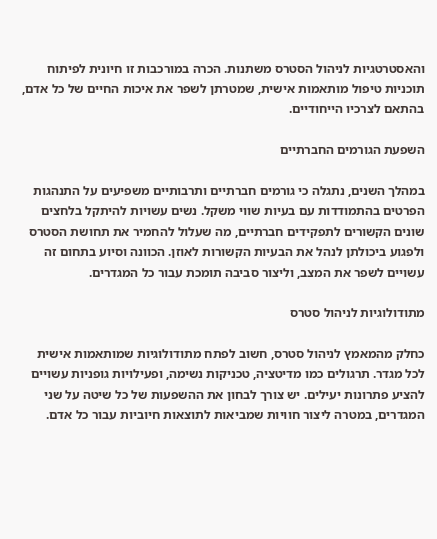והאסטרטגיות לניהול הסטרס משתנות. הכרה במורכבות זו חיונית לפיתוח תוכניות טיפול מותאמות אישית, שמטרתן לשפר את איכות החיים של כל אדם, בהתאם לצרכיו הייחודיים.

השפעת הגורמים החברתיים

במהלך השנים, נתגלה כי גורמים חברתיים ותרבותיים משפיעים על התנהגות הפרטים בהתמודדות עם בעיות שווי משקל. נשים עשויות להיתקל בלחצים שונים הקשורים לתפקידים חברתיים, מה שעלול להחמיר את תחושת הסטרס ולפגוע ביכולתן לנהל את הבעיות הקשורות לאוזן. הכוונה וסיוע בתחום זה עשויים לשפר את המצב, וליצור סביבה תומכת עבור כל המגדרים.

מתודולוגיות לניהול סטרס

כחלק מהמאמץ לניהול סטרס, חשוב לפתח מתודולוגיות שמותאמות אישית לכל מגדר. תרגולים כמו מדיטציה, טכניקות נשימה, ופעילויות גופניות עשויים להציע פתרונות יעילים. יש צורך לבחון את ההשפעות של כל שיטה על שני המגדרים, במטרה ליצור חוויות שמביאות לתוצאות חיוביות עבור כל אדם.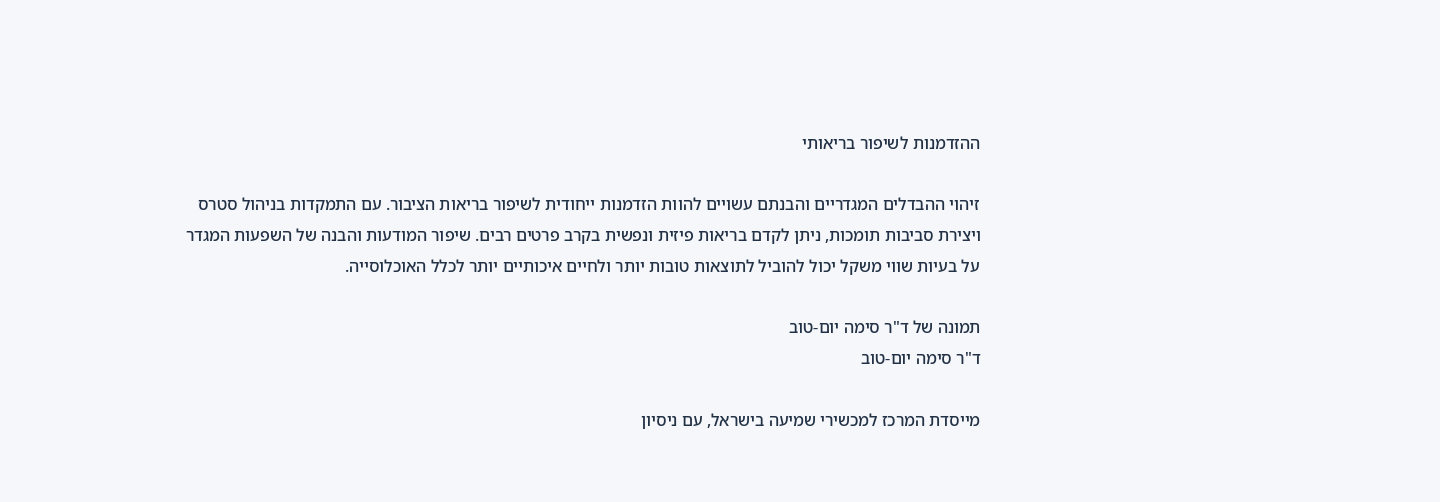ההזדמנות לשיפור בריאותי

זיהוי ההבדלים המגדריים והבנתם עשויים להוות הזדמנות ייחודית לשיפור בריאות הציבור. עם התמקדות בניהול סטרס ויצירת סביבות תומכות, ניתן לקדם בריאות פיזית ונפשית בקרב פרטים רבים. שיפור המודעות והבנה של השפעות המגדר על בעיות שווי משקל יכול להוביל לתוצאות טובות יותר ולחיים איכותיים יותר לכלל האוכלוסייה.

תמונה של ד"ר סימה יום-טוב
ד"ר סימה יום-טוב

מייסדת המרכז למכשירי שמיעה בישראל, עם ניסיון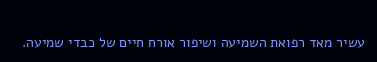עשיר מאד רפואת השמיעה ושיפור אורח חיים של כבדי שמיעה.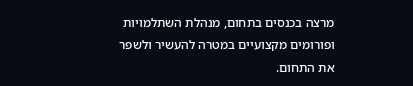מרצה בכנסים בתחום, מנהלת השתלמויות ופורומים מקצועיים במטרה להעשיר ולשפר את התחום.